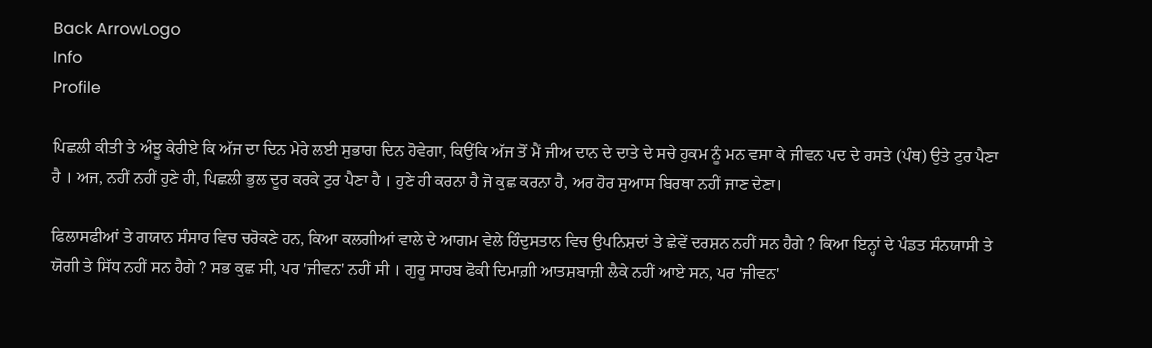Back ArrowLogo
Info
Profile

ਪਿਛਲੀ ਕੀਤੀ ਤੇ ਅੰਝੂ ਕੇਰੀਏ ਕਿ ਅੱਜ ਦਾ ਦਿਨ ਮੇਰੇ ਲਈ ਸੁਭਾਗ ਦਿਨ ਹੋਵੇਗਾ, ਕਿਉਂਕਿ ਅੱਜ ਤੋਂ ਮੈਂ ਜੀਅ ਦਾਨ ਦੇ ਦਾਤੇ ਦੇ ਸਚੇ ਹੁਕਮ ਨੂੰ ਮਨ ਵਸਾ ਕੇ ਜੀਵਨ ਪਦ ਦੇ ਰਸਤੇ (ਪੰਥ) ਉਤੇ ਟੁਰ ਪੈਣਾ ਹੈ । ਅਜ, ਨਹੀਂ ਨਹੀਂ ਹੁਣੇ ਹੀ, ਪਿਛਲੀ ਭੁਲ ਦੂਰ ਕਰਕੇ ਟੁਰ ਪੈਣਾ ਹੈ । ਹੁਣੇ ਹੀ ਕਰਨਾ ਹੈ ਜੋ ਕੁਛ ਕਰਨਾ ਹੈ, ਅਰ ਹੋਰ ਸੁਆਸ ਬਿਰਥਾ ਨਹੀਂ ਜਾਣ ਦੇਣਾ।

ਫਿਲਾਸਫੀਆਂ ਤੇ ਗਯਾਨ ਸੰਸਾਰ ਵਿਚ ਚਰੋਕਣੇ ਹਨ, ਕਿਆ ਕਲਗੀਆਂ ਵਾਲੇ ਦੇ ਆਗਮ ਵੇਲੇ ਹਿੰਦੁਸਤਾਨ ਵਿਚ ਉਪਨਿਸ਼ਦਾਂ ਤੇ ਛੇਵੇਂ ਦਰਸ਼ਨ ਨਹੀਂ ਸਨ ਹੈਗੇ ? ਕਿਆ ਇਨ੍ਹਾਂ ਦੇ ਪੰਡਤ ਸੰਨਯਾਸੀ ਤੇ ਯੋਗੀ ਤੇ ਸਿੱਧ ਨਹੀਂ ਸਨ ਹੈਗੇ ? ਸਭ ਕੁਛ ਸੀ, ਪਰ 'ਜੀਵਨ' ਨਹੀਂ ਸੀ । ਗੁਰੂ ਸਾਹਬ ਫੋਕੀ ਦਿਮਾਗ਼ੀ ਆਤਸ਼ਬਾਜ਼ੀ ਲੈਕੇ ਨਹੀਂ ਆਏ ਸਨ, ਪਰ 'ਜੀਵਨ'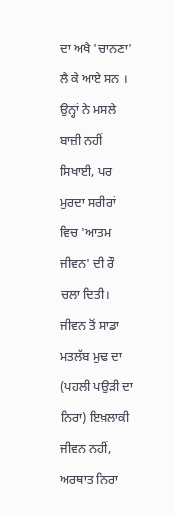ਦਾ ਅਖੈ 'ਚਾਨਣਾ' ਲੈ ਕੇ ਆਏ ਸਨ । ਉਨ੍ਹਾਂ ਨੇ ਮਸਲੇ ਬਾਜ਼ੀ ਨਹੀਂ ਸਿਖਾਈ, ਪਰ ਮੁਰਦਾ ਸਰੀਰਾਂ ਵਿਚ 'ਆਤਮ ਜੀਵਨ' ਦੀ ਰੌ ਚਲਾ ਦਿਤੀ। ਜੀਵਨ ਤੋਂ ਸਾਡਾ ਮਤਲੱਬ ਮੁਢ ਦਾ (ਪਹਲੀ ਪਉੜੀ ਦਾ ਨਿਰਾ) ਇਖ਼ਲਾਕੀ ਜੀਵਨ ਨਹੀਂ, ਅਰਥਾਤ ਨਿਰਾ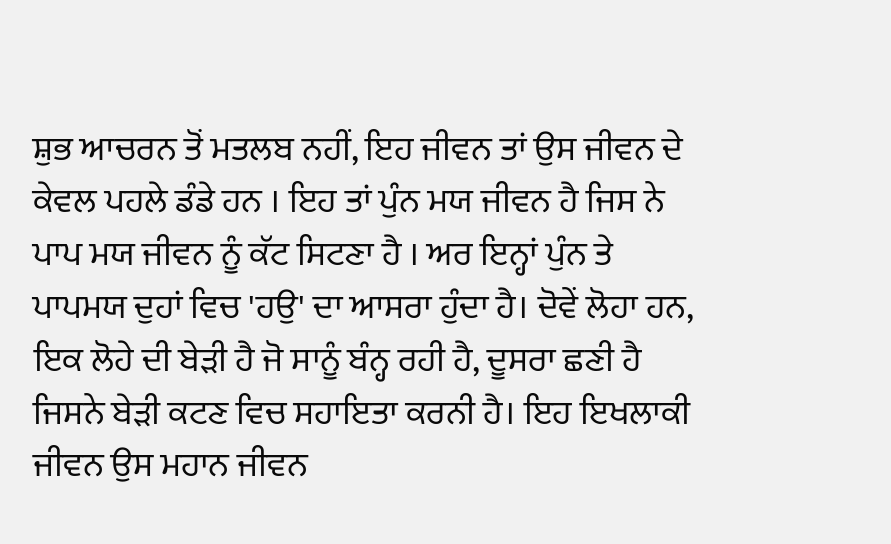ਸ਼ੁਭ ਆਚਰਨ ਤੋਂ ਮਤਲਬ ਨਹੀਂ, ਇਹ ਜੀਵਨ ਤਾਂ ਉਸ ਜੀਵਨ ਦੇ ਕੇਵਲ ਪਹਲੇ ਡੰਡੇ ਹਨ । ਇਹ ਤਾਂ ਪੁੰਨ ਮਯ ਜੀਵਨ ਹੈ ਜਿਸ ਨੇ ਪਾਪ ਮਯ ਜੀਵਨ ਨੂੰ ਕੱਟ ਸਿਟਣਾ ਹੈ । ਅਰ ਇਨ੍ਹਾਂ ਪੁੰਨ ਤੇ ਪਾਪਮਯ ਦੁਹਾਂ ਵਿਚ 'ਹਉ' ਦਾ ਆਸਰਾ ਹੁੰਦਾ ਹੈ। ਦੋਵੇਂ ਲੋਹਾ ਹਨ, ਇਕ ਲੋਹੇ ਦੀ ਬੇੜੀ ਹੈ ਜੋ ਸਾਨੂੰ ਬੰਨ੍ਹ ਰਹੀ ਹੈ, ਦੂਸਰਾ ਛਣੀ ਹੈ ਜਿਸਨੇ ਬੇੜੀ ਕਟਣ ਵਿਚ ਸਹਾਇਤਾ ਕਰਨੀ ਹੈ। ਇਹ ਇਖਲਾਕੀ ਜੀਵਨ ਉਸ ਮਹਾਨ ਜੀਵਨ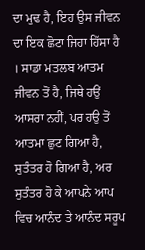ਦਾ ਮੁਢ ਹੈ, ਇਹ ਉਸ ਜੀਵਨ ਦਾ ਇਕ ਛੋਟਾ ਜਿਹਾ ਹਿੱਸਾ ਹੈ । ਸਾਡਾ ਮਤਲਬ ਆਤਮ ਜੀਵਨ ਤੋਂ ਹੈ, ਜਿਥੇ ਹਉਂ ਆਸਰਾ ਨਹੀਂ, ਪਰ ਹਉ ਤੋਂ ਆਤਮਾ ਛੁਟ ਗਿਆ ਹੈ, ਸੁਤੰਤਰ ਹੋ ਗਿਆ ਹੈ, ਅਰ ਸੁਤੰਤਰ ਹੋ ਕੇ ਆਪਨੇ ਆਪ ਵਿਚ ਆਨੰਦ ਤੇ ਆਨੰਦ ਸਰੂਪ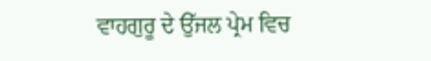ਵਾਹਗੁਰੂ ਦੇ ਉੱਜਲ ਪ੍ਰੇਮ ਵਿਚ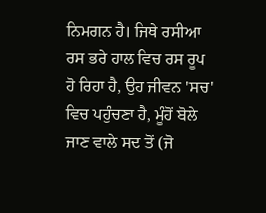ਨਿਮਗਨ ਹੈ। ਜਿਥੇ ਰਸੀਆ ਰਸ ਭਰੇ ਹਾਲ ਵਿਚ ਰਸ ਰੂਪ ਹੋ ਰਿਹਾ ਹੈ, ਉਹ ਜੀਵਨ 'ਸਚ' ਵਿਚ ਪਹੁੰਚਣਾ ਹੈ, ਮੂੰਹੋਂ ਬੋਲੇ ਜਾਣ ਵਾਲੇ ਸਦ ਤੋਂ (ਜੋ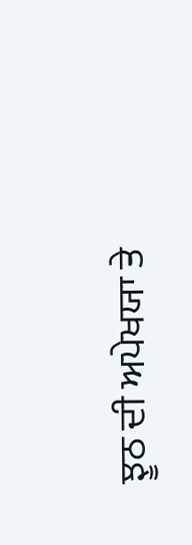ਝੂਠ ਦੀ ਅਪੇਖਯਾ ਤੇ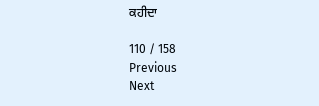ਕਹੀਦਾ

110 / 158
Previous
Next